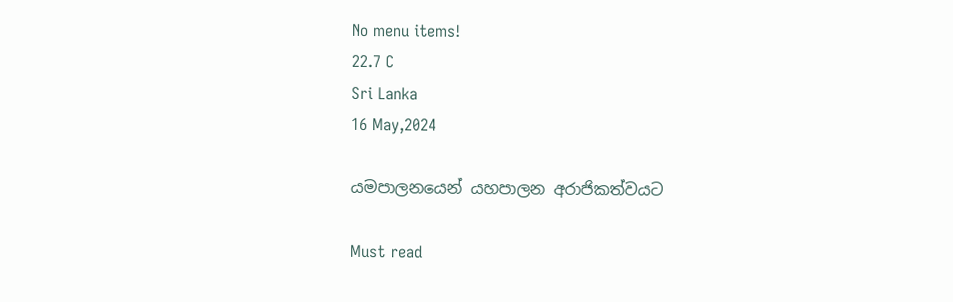No menu items!
22.7 C
Sri Lanka
16 May,2024

යමපාලනයෙන් යහපාලන අරාජිකත්වයට

Must read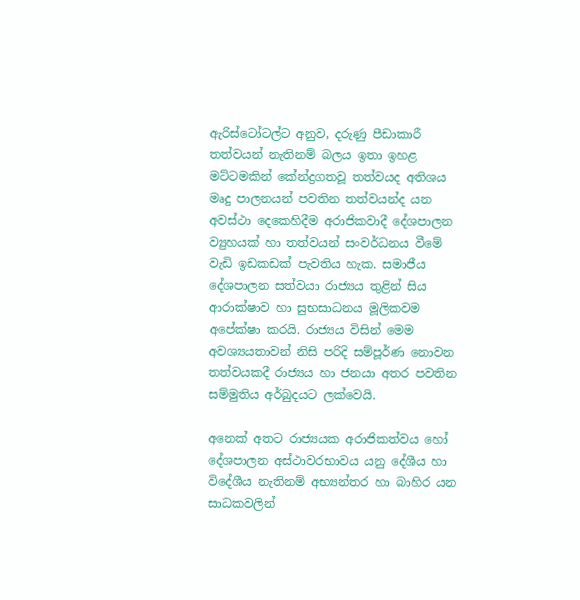ඇරිස්ටෝටල්ට අනුව, දරුණු පීඩාකාරී තත්වයන් නැතිනම් බලය ඉතා ඉහළ මට්ටමකින් කේන්ද්‍රගතවූ තත්වයද අතිශය මෘදු පාලනයන් පවතින තත්වයන්ද යන අවස්ථා දෙකෙහිදීම අරාජිකවාදී දේශපාලන ව්‍යුහයක් හා තත්වයන් සංවර්ධනය වීමේ වැඩි ඉඩකඩක් පැවතිය හැක. සමාජීය දේශපාලන සත්වයා රාජ්‍යය තුළින් සිය ආරාක්ෂාව හා සුභසාධනය මූලිකවම අපේක්ෂා කරයි. රාජ්‍යය විසින් මෙම අවශ්‍යයතාවන් නිසි පරිදි සම්පූර්ණ නොවන තත්වයකදී රාජ්‍යය හා ජනයා අතර පවතින සම්මුතිය අර්බුදයට ලක්වෙයි.

අනෙක් අතට රාජ්‍යයක අරාජිකත්වය හෝ දේශපාලන අස්ථාවරභාවය යනු දේශීය හා විදේශීය නැතිනම් අභ්‍යන්තර හා බාහිර යන සාධකවලින්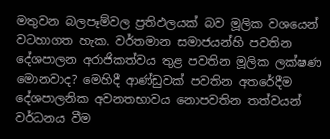මතුවන බලපෑම්වල ප්‍රතිඵලයක් බව මූලික වශයෙන් වටහාගත හැක. වර්තමාන සමාජයන්හි පවතින දේශපාලන අරාජිකත්වය තුළ පවතින මූලික ලක්ෂණ මොනවාද? මෙහිදී ආණ්ඩුවක් පවතින අතරේදීම දේශපාලනික අවනතභාවය නොපවතින තත්වයන් වර්ධනය වීම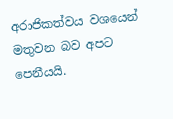අරාජිකත්වය වශයෙන් මතුවන බව අපට පෙනීයයි.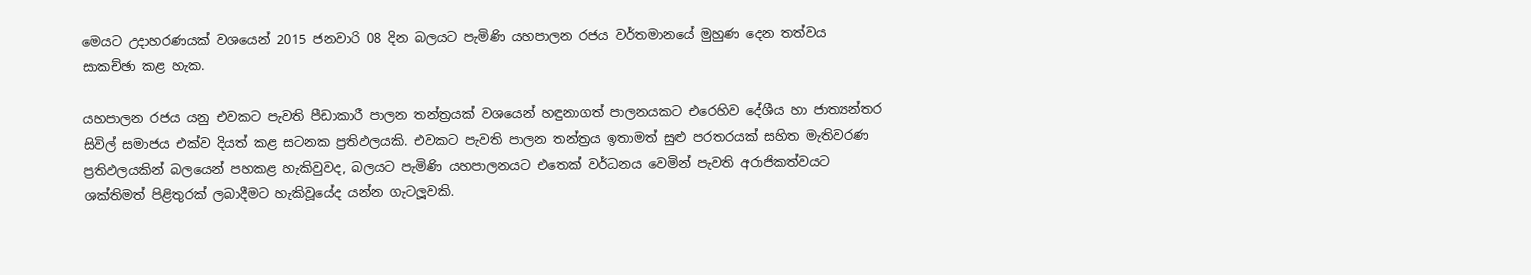මෙයට උදාහරණයක් වශයෙන් 2015 ජනවාරි 08 දින බලයට පැමිණි යහපාලන රජය වර්තමානයේ මුහුණ දෙන තත්වය සාකච්ඡා කළ හැක.

යහපාලන රජය යනු එවකට පැවති පීඩාකාරී පාලන තන්ත්‍රයක් වශයෙන් හඳුනාගත් පාලනයකට එරෙහිව දේශීය හා ජාත්‍යන්තර සිවිල් සමාජය එක්ව දියත් කළ සටනක ප්‍රතිඵලයකි. එවකට පැවති පාලන තන්ත්‍රය ඉතාමත් සුළු පරතරයක් සහිත මැතිවරණ ප්‍රතිඵලයකින් බලයෙන් පහකළ හැකිවුවද, බලයට පැමිණි යහපාලනයට එතෙක් වර්ධනය වෙමින් පැවති අරාජිකත්වයට ශක්තිමත් පිළිතුරක් ලබාදීමට හැකිවූයේද යන්න ගැටලූවකි.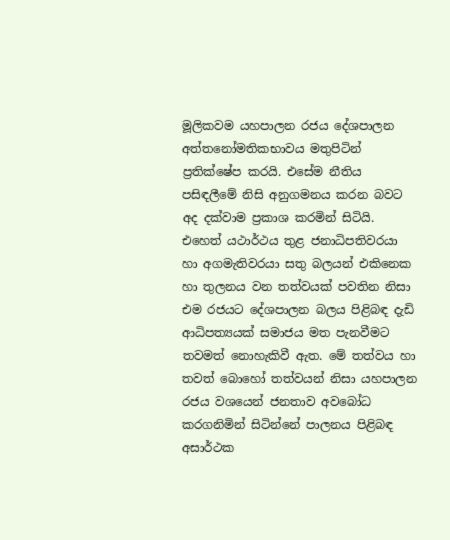මූලිකවම යහපාලන රජය දේශපාලන අත්තනෝමතිකභාවය මතුපිටින් ප්‍රතික්ෂේප කරයි. එසේම නීතිය පසිඳලීමේ නිසි අනුගමනය කරන බවට අද දක්වාම ප්‍රකාශ කරමින් සිටියි. එහෙත් යථාර්ථය තුළ ජනාධිපතිවරයා හා අගමැතිවරයා සතු බලයන් එකිනෙක හා තුලනය වන තත්වයක් පවතින නිසා එම රජයට දේශපාලන බලය පිළිබඳ දැඩි ආධිපත්‍යයක් සමාජය මත පැනවීමට තවමත් නොහැකිවී ඇත. මේ තත්වය හා තවත් බොහෝ තත්වයන් නිසා යහපාලන රජය වශයෙන් ජනතාව අවබෝධ කරගනිමින් සිටින්නේ පාලනය පිළිබඳ අසාර්ථක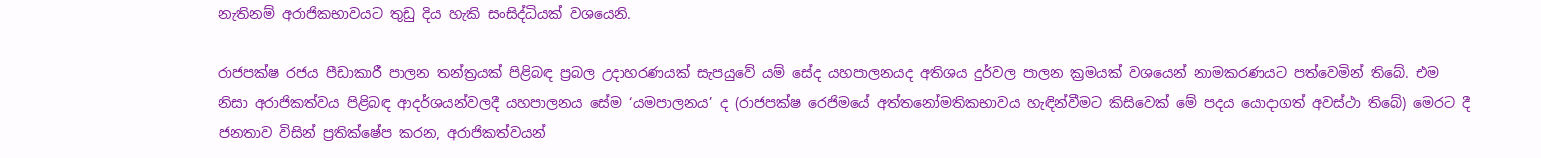නැතිනම් අරාජිකභාවයට තුඩු දිය හැකි සංසිද්ධියක් වශයෙනි.

රාජපක්ෂ රජය පීඩාකාරී පාලන තන්ත්‍රයක් පිළිබඳ ප්‍රබල උදාහරණයක් සැපයුවේ යම් සේද යහපාලනයද අතිශය දුර්වල පාලන ක්‍රමයක් වශයෙන් නාමකරණයට පත්වෙමින් තිබේ. එම නිසා අරාජිකත්වය පිළිබඳ ආදර්ශයන්වලදී යහපාලනය සේම ‘යමපාලනය’ ද (රාජපක්ෂ රෙජිමයේ අත්තනෝමතිකභාවය හැඳින්වීමට කිසිවෙක් මේ පදය යොදාගත් අවස්ථා තිබේ) මෙරට දී ජනතාව විසින් ප්‍රතික්ෂේප කරන, අරාජිකත්වයන්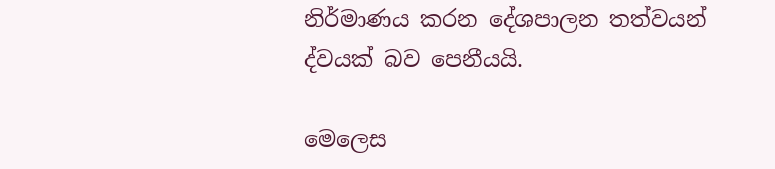නිර්මාණය කරන දේශපාලන තත්වයන් ද්වයක් බව පෙනීයයි.

මෙලෙස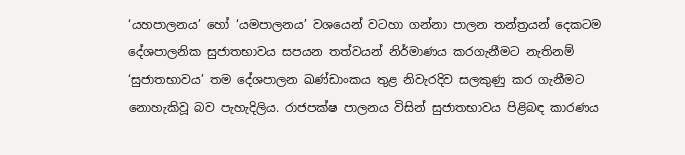‘යහපාලනය’ හෝ ‘යමපාලනය’ වශයෙන් වටහා ගන්නා පාලන තන්ත්‍රයන් දෙකටම දේශපාලනික සුජාතභාවය සපයන තත්වයන් නිර්මාණය කරගැනීමට නැතිනම් ‘සුජාතභාවය’ තම දේශපාලන ඛණ්ඩාංකය තුළ නිවැරදිව සලකුණු කර ගැනීමට නොහැකිවූ බව පැහැදිලිය. රාජපක්ෂ පාලනය විසින් සුජාතභාවය පිළිබඳ කාරණය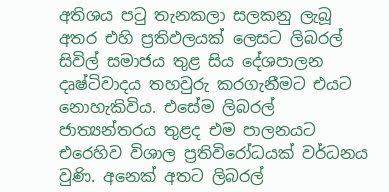අතිශය පටු තැනකලා සලකනු ලැබූ අතර එහි ප්‍රතිඵලයක් ලෙසට ලිබරල් සිවිල් සමාජය තුළ සිය දේශපාලන දෘෂ්ටිවාදය තහවුරු කරගැනීමට එයට නොහැකිවිය. එසේම ලිබරල් ජාත්‍යන්තරය තුළද එම පාලනයට එරෙහිව විශාල ප්‍රතිවිරෝධයක් වර්ධනය වුණි. අනෙක් අතට ලිබරල්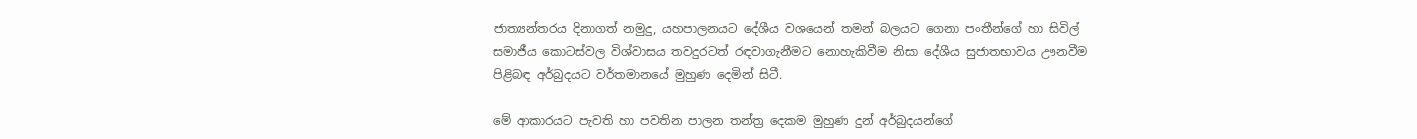ජාත්‍යන්තරය දිනාගත් නමුදු, යහපාලනයට දේශීය වශයෙන් තමන් බලයට ගෙනා පංතීන්ගේ හා සිවිල් සමාජීය කොටස්වල විශ්වාසය තවදුරටත් රඳවාගැනීමට නොහැකිවීම නිසා දේශීය සුජාතභාවය ඌනවීම පිළිබඳ අර්බුදයට වර්තමානයේ මුහුණ දෙමින් සිටී.

මේ ආකාරයට පැවති හා පවතින පාලන තන්ත්‍ර දෙකම මුහුණ දුන් අර්බුදයන්ගේ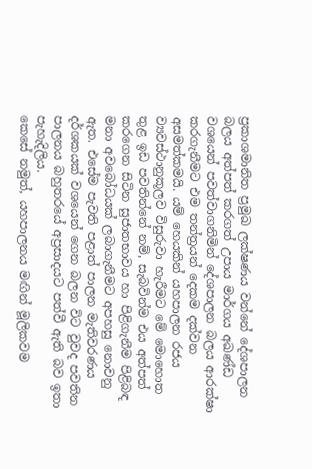ප්‍රකාශමානිත ප්‍රමුඛ ලක්ෂණය වන්නේ දේශපාලන බලය අත්පත් කරගත් උපාය මාර්ගය අඛණ්ඩ වශයෙන් පවත්වාගනිමින් දේශපාලන බලය ආරක්ෂා කරගැනීමට එම තන්ත්‍රයන් දෙකම දක්වන අසමත්කමයි. යම් හෙයකින් යහපාලන රජය ව්‍යවස්ථානුකූලව විසුරුවා හැරීමට මේ මොහොත තුළ ඉඩ පවතින්නේ නම්, සැබවින්ම එය අත්පත් කරගෙන සිටින සුජාතභාවය හා පිළිගැනීම පිළිබඳ මනා අවබෝධයක් ලබාගැනීමට අපහසු නොවනු ඇත. එසේම පැවති පළාත් පාලන මැතිවරණය දර්ශකයක් වශයෙන් ගෙන බලන විට වුවද පවතින පාලනය බහුතරයේ අප්‍රසාදයට පත්වී ඇති බව ඉතා පැහැදිලිය.
කෙසේ නමුත්, යහපාලනය මඟින් මූලිකවම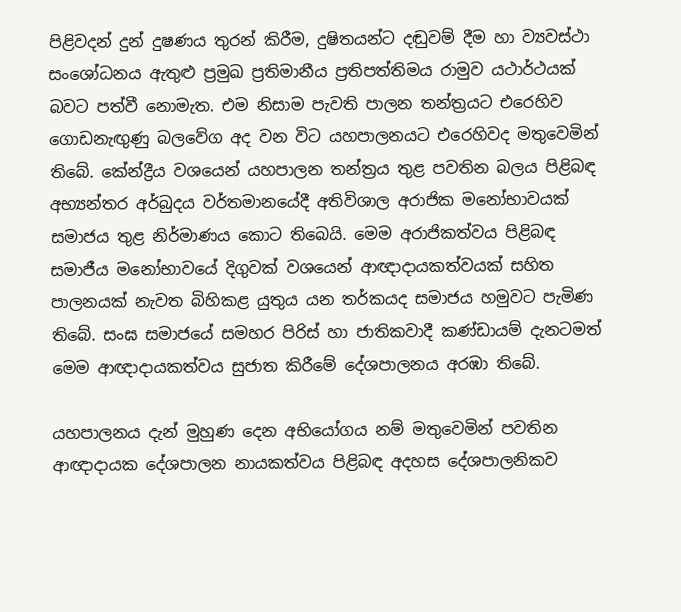පිළිවදන් දුන් දුෂණය තුරන් කිරීම, දුෂිතයන්ට දඬුවම් දීම හා ව්‍යවස්ථා සංශෝධනය ඇතුළු ප්‍රමුඛ ප්‍රතිමානීය ප්‍රතිපත්තිමය රාමුව යථාර්ථයක් බවට පත්වී නොමැත. එම නිසාම පැවති පාලන තන්ත්‍රයට එරෙහිව ගොඩනැඟුණු බලවේග අද වන විට යහපාලනයට එරෙහිවද මතුවෙමින් තිබේ. කේන්ද්‍රීය වශයෙන් යහපාලන තන්ත්‍රය තුළ පවතින බලය පිළිබඳ අභ්‍යන්තර අර්බුදය වර්තමානයේදී අතිවිශාල අරාජික මනෝභාවයක් සමාජය තුළ නිර්මාණය කොට තිබෙයි. මෙම අරාජිකත්වය පිළිබඳ සමාජීය මනෝභාවයේ දිගුවක් වශයෙන් ආඥාදායකත්වයක් සහිත පාලනයක් නැවත බිහිකළ යුතුය යන තර්කයද සමාජය හමුවට පැමිණ තිබේ. සංඝ සමාජයේ සමහර පිරිස් හා ජාතිකවාදී කණ්ඩායම් දැනටමත් මෙම ආඥාදායකත්වය සුජාත කිරීමේ දේශපාලනය අරඹා තිබේ.

යහපාලනය දැන් මුහුණ දෙන අභියෝගය නම් මතුවෙමින් පවතින ආඥාදායක දේශපාලන නායකත්වය පිළිබඳ අදහස දේශපාලනිකව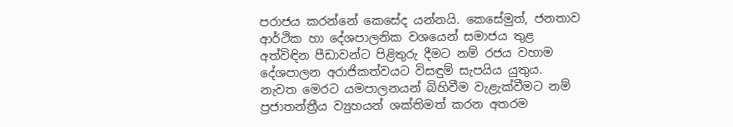පරාජය කරන්නේ කෙසේද යන්නයි. කෙසේමුත්, ජනතාව ආර්ථික හා දේශපාලනික වශයෙන් සමාජය තුළ අත්විඳින පීඩාවන්ට පිළිතුරු දීමට නම් රජය වහාම දේශපාලන අරාජිකත්වයට විසඳුම් සැපයිය යුතුය. නැවත මෙරට යමපාලනයන් බිහිවීම වැළැක්වීමට නම් ප්‍රජාතන්ත්‍රීය ව්‍යුහයන් ශක්තිමත් කරන අතරම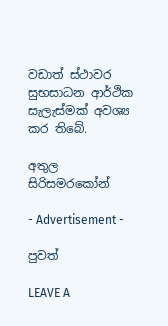වඩාත් ස්ථාවර සුභසාධන ආර්ථික සැලැස්මක් අවශ්‍ය කර තිබේ.

අතුල සිරිසමරකෝන්

- Advertisement -

පුවත්

LEAVE A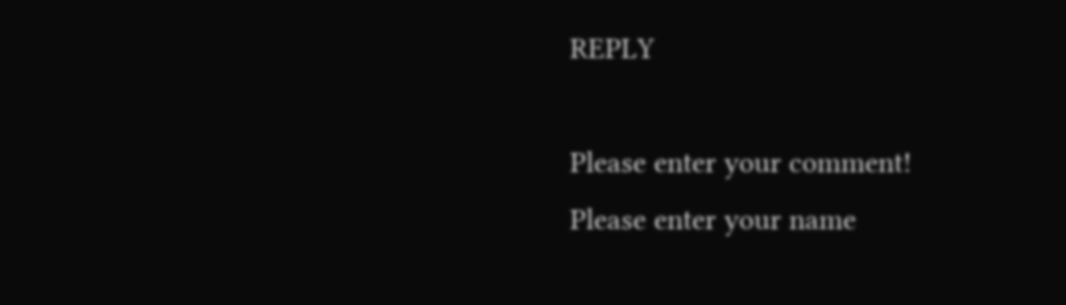REPLY

Please enter your comment!
Please enter your name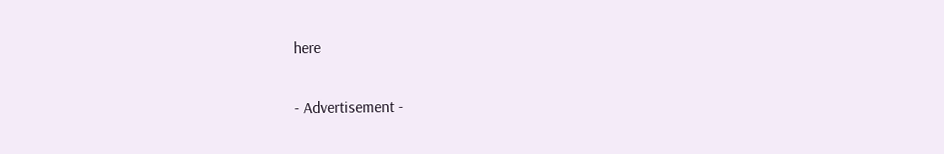here

- Advertisement -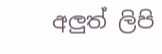අලුත් ලිපි